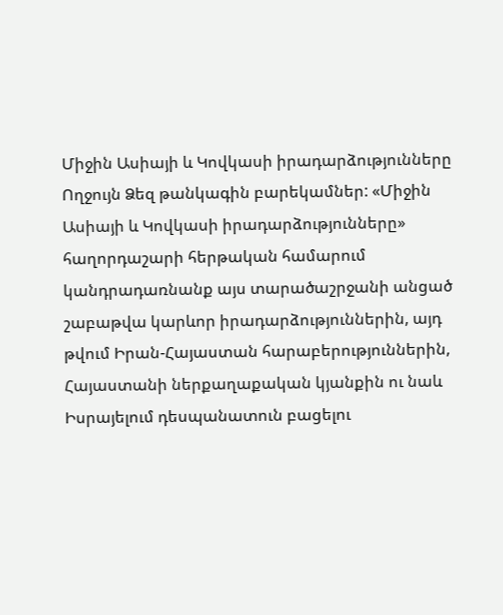Միջին Ասիայի և Կովկասի իրադարձությունները
Ողջույն Ձեզ թանկագին բարեկամներ: «Միջին Ասիայի և Կովկասի իրադարձությունները» հաղորդաշարի հերթական համարում կանդրադառնանք այս տարածաշրջանի անցած շաբաթվա կարևոր իրադարձություններին, այդ թվում Իրան-Հայաստան հարաբերություններին, Հայաստանի ներքաղաքական կյանքին ու նաև Իսրայելում դեսպանատուն բացելու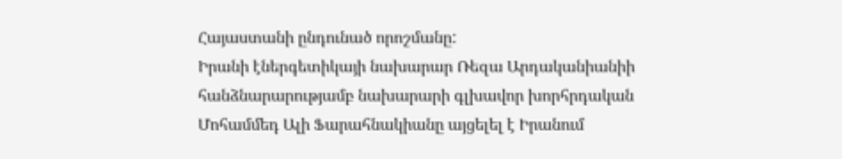Հայաստանի ընդունած որոշմանը:
Իրանի էներգետիկայի նախարար Ռեզա Արդականիանիի հանձնարարությամբ նախարարի գլխավոր խորհրդական Մոհամմեդ Ալի Ֆարահնակիանը այցելել է Իրանում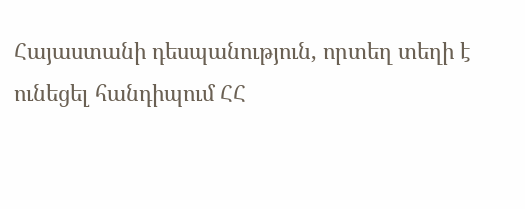Հայաստանի դեսպանություն, որտեղ տեղի է ունեցել հանդիպում ՀՀ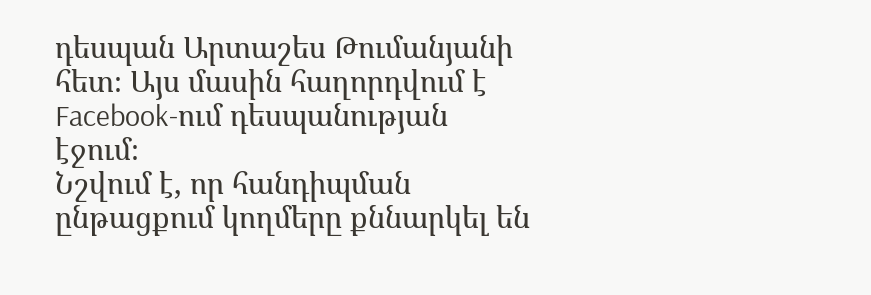դեսպան Արտաշես Թումանյանի հետ։ Այս մասին հաղորդվում է Facebook-ում դեսպանության էջում։
Նշվում է, որ հանդիպման ընթացքում կողմերը քննարկել են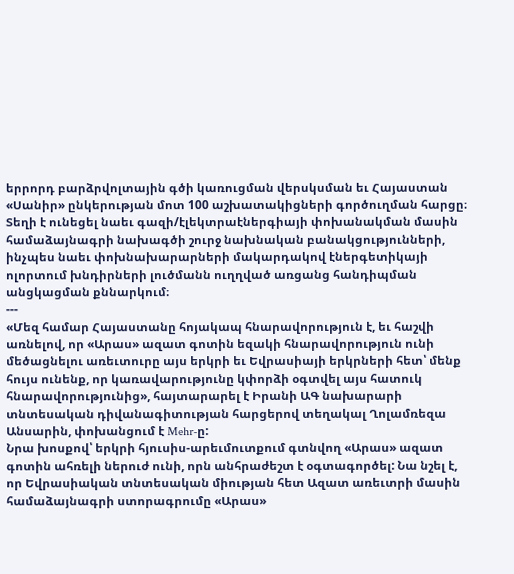երրորդ բարձրվոլտային գծի կառուցման վերսկսման եւ Հայաստան «Սանիր» ընկերության մոտ 100 աշխատակիցների գործուղման հարցը։
Տեղի է ունեցել նաեւ գազի/էլեկտրաէներգիայի փոխանակման մասին համաձայնագրի նախագծի շուրջ նախնական բանակցությունների, ինչպես նաեւ փոխնախարարների մակարդակով էներգետիկայի ոլորտում խնդիրների լուծմանն ուղղված առցանց հանդիպման անցկացման քննարկում։
---
«Մեզ համար Հայաստանը հոյակապ հնարավորություն է, եւ հաշվի առնելով, որ «Արաս» ազատ գոտին եզակի հնարավորություն ունի մեծացնելու առեւտուրը այս երկրի եւ Եվրասիայի երկրների հետ՝ մենք հույս ունենք, որ կառավարությունը կփորձի օգտվել այս հատուկ հնարավորությունից», հայտարարել է Իրանի ԱԳ նախարարի տնտեսական դիվանագիտության հարցերով տեղակալ Ղոլամռեզա Անսարին, փոխանցում է Mehr-ը:
Նրա խոսքով՝ երկրի հյուսիս-արեւմուտքում գտնվող «Արաս» ազատ գոտին ահռելի ներուժ ունի, որն անհրաժեշտ է օգտագործել: Նա նշել է, որ Եվրասիական տնտեսական միության հետ Ազատ առեւտրի մասին համաձայնագրի ստորագրումը «Արաս»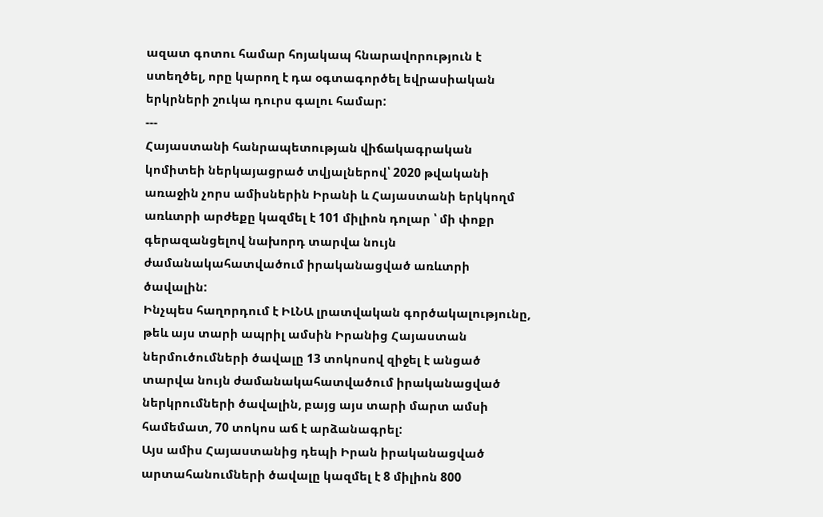ազատ գոտու համար հոյակապ հնարավորություն է ստեղծել, որը կարող է դա օգտագործել եվրասիական երկրների շուկա դուրս գալու համար:
---
Հայաստանի հանրապետության վիճակագրական կոմիտեի ներկայացրած տվյալներով՝ 2020 թվականի առաջին չորս ամիսներին Իրանի և Հայաստանի երկկողմ առևտրի արժեքը կազմել է 101 միլիոն դոլար ՝ մի փոքր գերազանցելով նախորդ տարվա նույն ժամանակահատվածում իրականացված առևտրի ծավալին:
Ինչպես հաղորդում է ԻԼՆԱ լրատվական գործակալությունը, թեև այս տարի ապրիլ ամսին Իրանից Հայաստան ներմուծումների ծավալը 13 տոկոսով զիջել է անցած տարվա նույն ժամանակահատվածում իրականացված ներկրումների ծավալին, բայց այս տարի մարտ ամսի համեմատ, 70 տոկոս աճ է արձանագրել:
Այս ամիս Հայաստանից դեպի Իրան իրականացված արտահանումների ծավալը կազմել է 8 միլիոն 800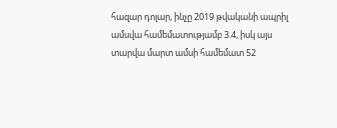հազար դոլար, ինչը 2019 թվականի ապրիլ ամսվա համեմատությամբ 3.4, իսկ այս տարվա մարտ ամսի համեմատ 52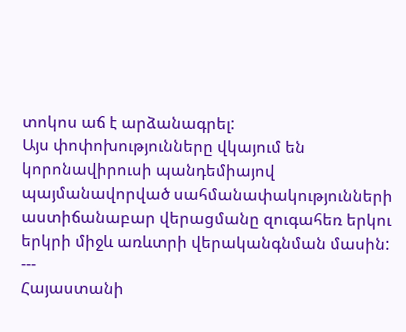տոկոս աճ է արձանագրել:
Այս փոփոխությունները վկայում են կորոնավիրուսի պանդեմիայով պայմանավորված սահմանափակությունների աստիճանաբար վերացմանը զուգահեռ երկու երկրի միջև առևտրի վերականգնման մասին:
---
Հայաստանի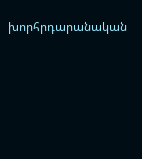խորհրդարանական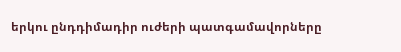երկու ընդդիմադիր ուժերի պատգամավորները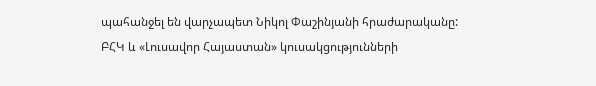պահանջել են վարչապետ Նիկոլ Փաշինյանի հրաժարականը:
ԲՀԿ և «Լուսավոր Հայաստան» կուսակցությունների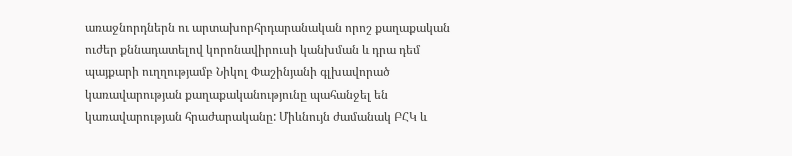առաջնորդներն ու արտախորհրդարանական որոշ քաղաքական ուժեր քննադատելով կորոնավիրուսի կանխման և դրա դեմ պայքարի ուղղությամբ Նիկոլ Փաշինյանի գլխավորած կառավարության քաղաքականությունը պահանջել են կառավարության հրաժարականը: Միևնույն ժամանակ ԲՀԿ և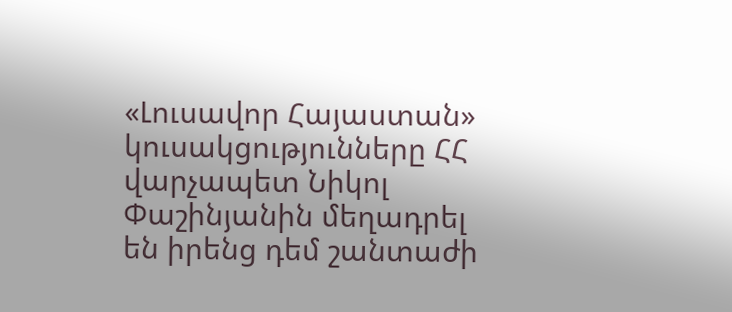«Լուսավոր Հայաստան» կուսակցությունները ՀՀ վարչապետ Նիկոլ Փաշինյանին մեղադրել են իրենց դեմ շանտաժի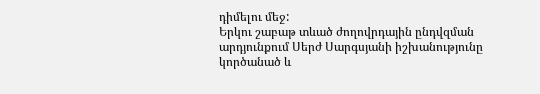դիմելու մեջ:
Երկու շաբաթ տևած ժողովրդային ընդվզման արդյունքում Սերժ Սարգսյանի իշխանությունը կործանած և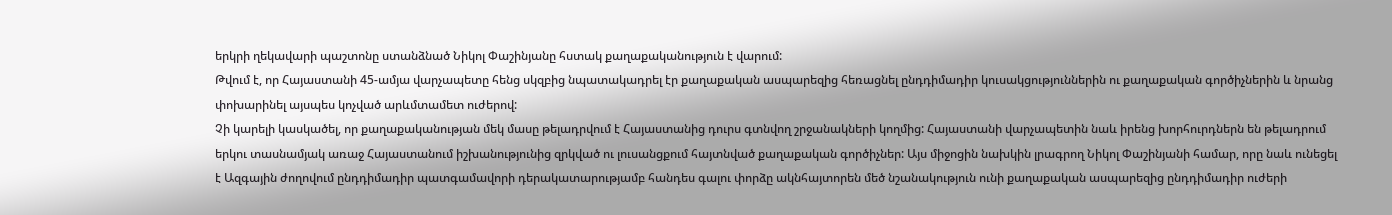երկրի ղեկավարի պաշտոնը ստանձնած Նիկոլ Փաշինյանը հստակ քաղաքականություն է վարում:
Թվում է, որ Հայաստանի 45-ամյա վարչապետը հենց սկզբից նպատակադրել էր քաղաքական ասպարեզից հեռացնել ընդդիմադիր կուսակցություններին ու քաղաքական գործիչներին և նրանց փոխարինել այսպես կոչված արևմտամետ ուժերով:
Չի կարելի կասկածել, որ քաղաքականության մեկ մասը թելադրվում է Հայաստանից դուրս գտնվող շրջանակների կողմից: Հայաստանի վարչապետին նաև իրենց խորհուրդներն են թելադրում երկու տասնամյակ առաջ Հայաստանում իշխանությունից զրկված ու լուսանցքում հայտնված քաղաքական գործիչներ: Այս միջոցին նախկին լրագրող Նիկոլ Փաշինյանի համար, որը նաև ունեցել է Ազգային ժողովում ընդդիմադիր պատգամավորի դերակատարությամբ հանդես գալու փորձը ակնհայտորեն մեծ նշանակություն ունի քաղաքական ասպարեզից ընդդիմադիր ուժերի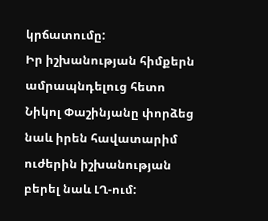կրճատումը:
Իր իշխանության հիմքերն ամրապնդելուց հետո Նիկոլ Փաշինյանը փորձեց նաև իրեն հավատարիմ ուժերին իշխանության բերել նաև ԼՂ-ում: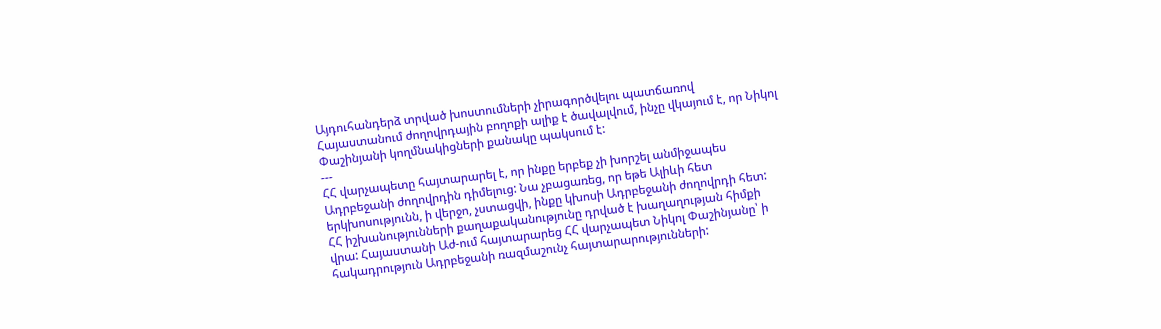Այդուհանդերձ տրված խոստումների չիրագործվելու պատճառով Հայաստանում ժողովրդային բողոքի ալիք է ծավալվում, ինչը վկայում է, որ Նիկոլ Փաշինյանի կողմնակիցների քանակը պակսում է:
---
ՀՀ վարչապետը հայտարարել է, որ ինքը երբեք չի խորշել անմիջապես Ադրբեջանի ժողովրդին դիմելուց: Նա չբացառեց, որ եթե Ալիևի հետ երկխոսությունն, ի վերջո, չստացվի, ինքը կխոսի Ադրբեջանի ժողովրդի հետ:
ՀՀ իշխանությունների քաղաքականությունը դրված է խաղաղության հիմքի վրա: Հայաստանի Աժ-ում հայտարարեց ՀՀ վարչապետ Նիկոլ Փաշինյանը՝ ի հակադրություն Ադրբեջանի ռազմաշունչ հայտարարությունների: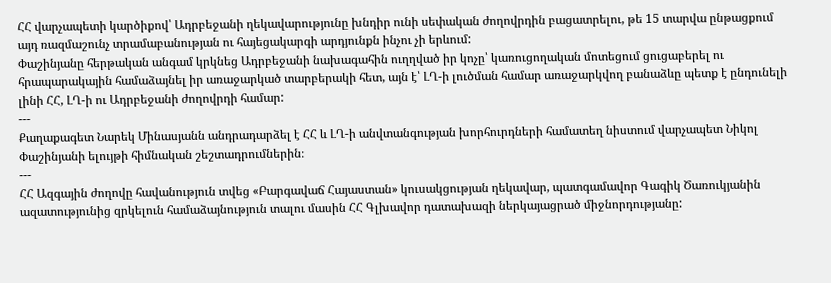ՀՀ վարչապետի կարծիքով՝ Ադրբեջանի ղեկավարությունը խնդիր ունի սեփական ժողովրդին բացատրելու, թե 15 տարվա ընթացքում այդ ռազմաշունչ տրամաբանության ու հայեցակարգի արդյունքն ինչու չի երևում:
Փաշինյանը հերթական անգամ կրկնեց Ադրբեջանի նախագահին ուղղված իր կոչը՝ կառուցողական մոտեցում ցուցաբերել ու հրապարակային համաձայնել իր առաջարկած տարբերակի հետ, այն է՝ ԼՂ-ի լուծման համար առաջարկվող բանաձևը պետք է ընդունելի լինի ՀՀ, ԼՂ-ի ու Ադրբեջանի ժողովրդի համար:
---
Քաղաքագետ Նարեկ Մինասյանն անդրադարձել է ՀՀ և ԼՂ-ի անվտանգության խորհուրդների համատեղ նիստում վարչապետ Նիկոլ Փաշինյանի ելույթի հիմնական շեշտադրումներին։
---
ՀՀ Ազգային ժողովը հավանություն տվեց «Բարգավաճ Հայաստան» կուսակցության ղեկավար, պատգամավոր Գագիկ Ծառուկյանին ազատությունից զրկելուն համաձայնություն տալու մասին ՀՀ Գլխավոր դատախազի ներկայացրած միջնորդությանը: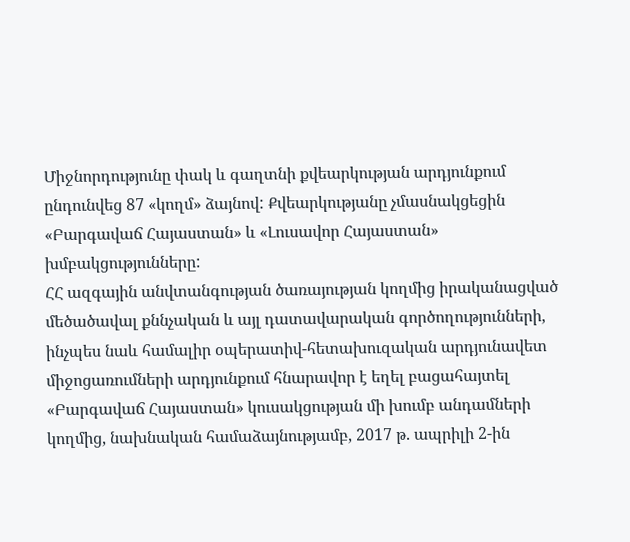Միջնորդությունը փակ և գաղտնի քվեարկության արդյունքում ընդունվեց 87 «կողմ» ձայնով: Քվեարկությանը չմասնակցեցին «Բարգավաճ Հայաստան» և «Լուսավոր Հայաստան» խմբակցությունները:
ՀՀ ազգային անվտանգության ծառայության կողմից իրականացված մեծածավալ քննչական և այլ դատավարական գործողությունների, ինչպես նաև համալիր օպերատիվ-հետախուզական արդյունավետ միջոցառումների արդյունքում հնարավոր է եղել բացահայտել «Բարգավաճ Հայաստան» կուսակցության մի խումբ անդամների կողմից, նախնական համաձայնությամբ, 2017 թ. ապրիլի 2-ին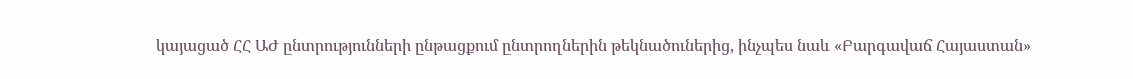կայացած ՀՀ ԱԺ ընտրությունների ընթացքում ընտրողներին թեկնածուներից, ինչպես նաև «Բարգավաճ Հայաստան»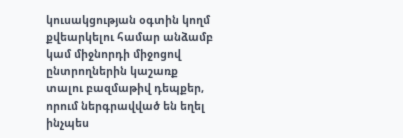կուսակցության օգտին կողմ քվեարկելու համար անձամբ կամ միջնորդի միջոցով ընտրողներին կաշառք տալու բազմաթիվ դեպքեր, որում ներգրավված են եղել ինչպես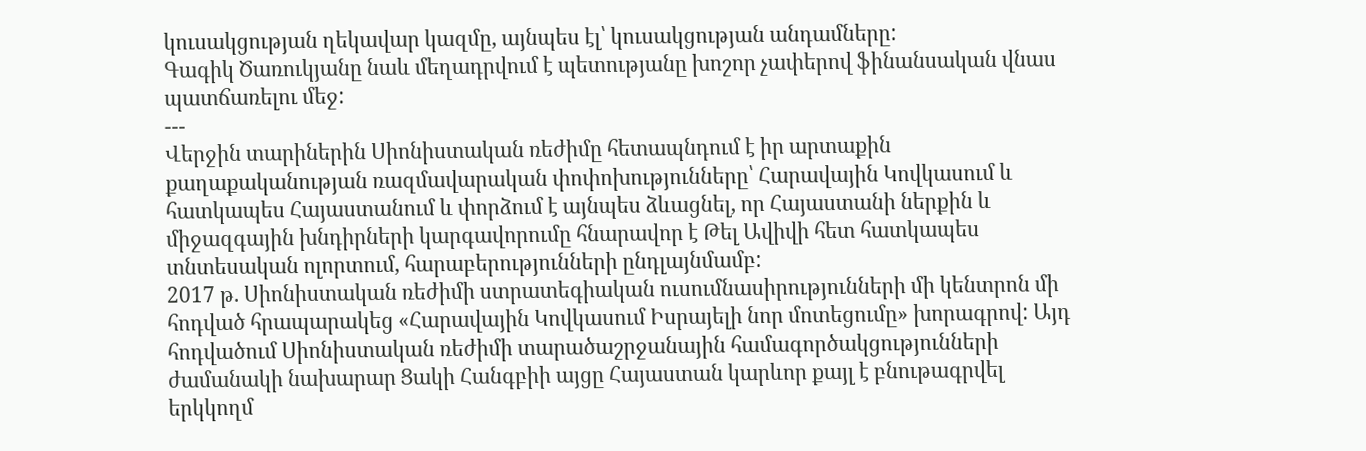կուսակցության ղեկավար կազմը, այնպես էլ՝ կուսակցության անդամները:
Գագիկ Ծառուկյանը նաև մեղադրվում է պետությանը խոշոր չափերով ֆինանսական վնաս պատճառելու մեջ:
---
Վերջին տարիներին Սիոնիստական ռեժիմը հետապնդում է իր արտաքին քաղաքականության ռազմավարական փոփոխությունները՝ Հարավային Կովկասում և հատկապես Հայաստանում և փորձում է այնպես ձևացնել, որ Հայաստանի ներքին և միջազգային խնդիրների կարգավորումը հնարավոր է Թել Ավիվի հետ հատկապես տնտեսական ոլորտում, հարաբերությունների ընդլայնմամբ:
2017 թ. Սիոնիստական ռեժիմի ստրատեգիական ուսումնասիրությունների մի կենտրոն մի հոդված հրապարակեց «Հարավային Կովկասում Իսրայելի նոր մոտեցումը» խորագրով: Այդ հոդվածում Սիոնիստական ռեժիմի տարածաշրջանային համագործակցությունների ժամանակի նախարար Ցակի Հանգբիի այցը Հայաստան կարևոր քայլ է բնութագրվել երկկողմ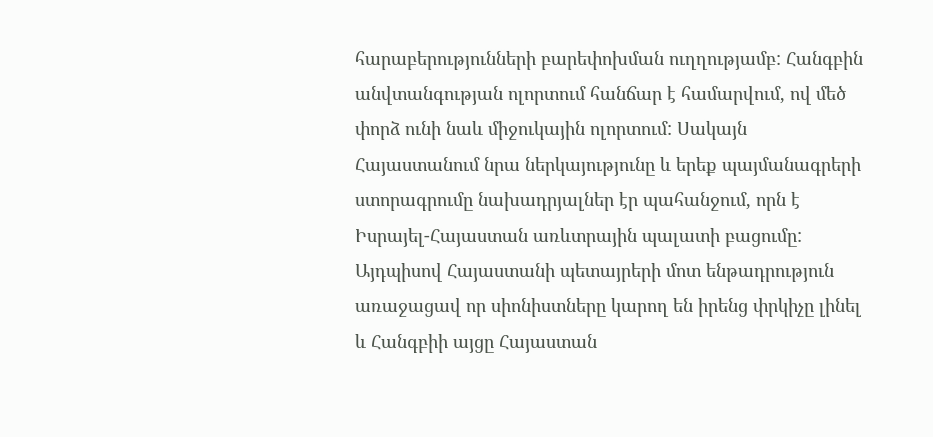հարաբերությունների բարեփոխման ուղղությամբ: Հանգբին անվտանգության ոլորտում հանճար է համարվում, ով մեծ փորձ ունի նաև միջուկային ոլորտում: Սակայն Հայաստանում նրա ներկայությունը և երեք պայմանագրերի ստորագրումը նախադրյալներ էր պահանջում, որն է Իսրայել-Հայաստան առևտրային պալատի բացումը: Այդպիսով Հայաստանի պետայրերի մոտ ենթադրություն առաջացավ որ սիոնիստները կարող են իրենց փրկիչը լինել և Հանգբիի այցը Հայաստան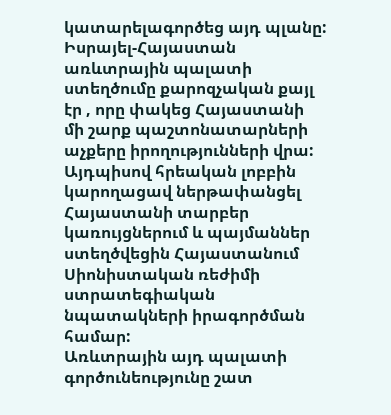կատարելագործեց այդ պլանը:
Իսրայել-Հայաստան առևտրային պալատի ստեղծումը քարոզչական քայլ էր , որը փակեց Հայաստանի մի շարք պաշտոնատարների աչքերը իրողությունների վրա: Այդպիսով հրեական լոբբին կարողացավ ներթափանցել Հայաստանի տարբեր կառույցներում և պայմաններ ստեղծվեցին Հայաստանում Սիոնիստական ռեժիմի ստրատեգիական նպատակների իրագործման համար:
Առևտրային այդ պալատի գործունեությունը շատ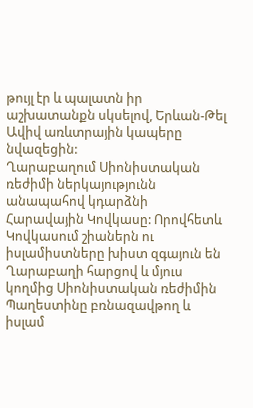թույլ էր և պալատն իր աշխատանքն սկսելով, Երևան-Թել Ավիվ առևտրային կապերը նվազեցին:
Ղարաբաղում Սիոնիստական ռեժիմի ներկայությունն անապահով կդարձնի Հարավային Կովկասը: Որովհետև Կովկասում շիաներն ու իսլամիստները խիստ զգայուն են Ղարաբաղի հարցով և մյուս կողմից Սիոնիստական ռեժիմին Պաղեստինը բռնազավթող և իսլամ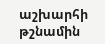աշխարհի թշնամին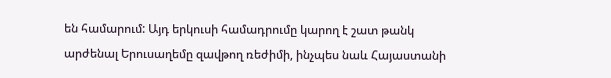են համարում: Այդ երկուսի համադրումը կարող է շատ թանկ արժենալ Երուսաղեմը զավթող ռեժիմի, ինչպես նաև Հայաստանի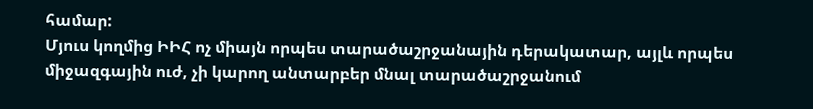համար:
Մյուս կողմից ԻԻՀ ոչ միայն որպես տարածաշրջանային դերակատար, այլև որպես միջազգային ուժ, չի կարող անտարբեր մնալ տարածաշրջանում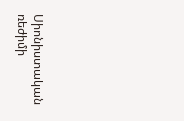Սիոնիստական ռեժիմի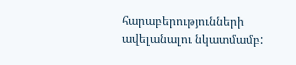հարաբերությունների ավելանալու նկատմամբ: